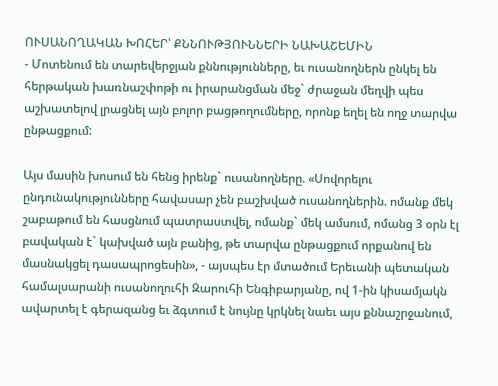ՈՒՍԱՆՈՂԱԿԱՆ ԽՈՀԵՐ՝ ՔՆՆՈՒԹՅՈՒՆՆԵՐԻ ՆԱԽԱՇԵՄԻՆ
- Մոտենում են տարեվերջյան քննությունները, եւ ուսանողներն ընկել են հերթական խառնաշփոթի ու իրարանցման մեջ` ժրաջան մեղվի պես աշխատելով լրացնել այն բոլոր բացթողումները, որոնք եղել են ողջ տարվա ընթացքում:

Այս մասին խոսում են հենց իրենք` ուսանողները. «Սովորելու ընդունակությունները հավասար չեն բաշխված ուսանողներին. ոմանք մեկ շաբաթում են հասցնում պատրաստվել, ոմանք` մեկ ամսում, ոմանց 3 օրն էլ բավական է` կախված այն բանից, թե տարվա ընթացքում որքանով են մասնակցել դասապրոցեսին», - այսպես էր մտածում Երեւանի պետական համալսարանի ուսանողուհի Զարուհի Ենգիբարյանը, ով 1-ին կիսամյակն ավարտել է գերազանց եւ ձգտում է նույնը կրկնել նաեւ այս քննաշրջանում,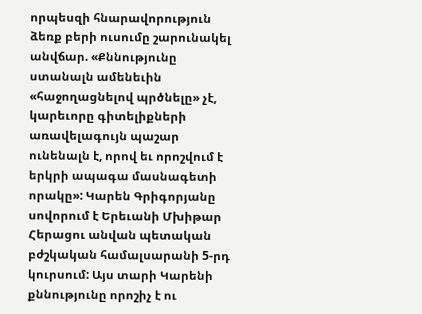որպեսզի հնարավորություն ձեռք բերի ուսումը շարունակել անվճար. «Քննությունը ստանալն ամենեւին «հաջողացնելով պրծնելը» չէ, կարեւորը գիտելիքների առավելագույն պաշար ունենալն է, որով եւ որոշվում է երկրի ապագա մասնագետի որակը»: Կարեն Գրիգորյանը սովորում է Երեւանի Մխիթար Հերացու անվան պետական բժշկական համալսարանի 5-րդ կուրսում: Այս տարի Կարենի քննությունը որոշիչ է ու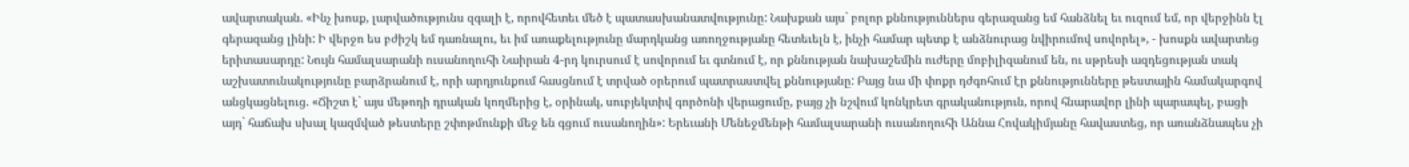ավարտական. «Ինչ խոսք, լարվածությունս զգալի է, որովհետեւ մեծ է պատասխանատվությունը: Նախքան այս` բոլոր քննություններս գերազանց եմ հանձնել եւ ուզում եմ, որ վերջինն էլ գերազանց լինի: Ի վերջո ես բժիշկ եմ դառնալու, եւ իմ առաքելությունը մարդկանց առողջությանը հետեւելն է, ինչի համար պետք է անձնուրաց նվիրումով սովորել», - խոսքն ավարտեց երիտասարդը: Նույն համալսարանի ուսանողուհի Նաիրան 4-րդ կուրսում է սովորում եւ գտնում է, որ քննության նախաշեմին ուժերը մոբիլիզանում են, ու սթրեսի ազդեցության տակ աշխատունակությունը բարձրանում է, որի արդյունքում հասցնում է տրված օրերում պատրաստվել քննությանը: Բայց նա մի փոքր դժգոհում էր քննությունները թեստային համակարգով անցկացնելուց. «Ճիշտ է` այս մեթոդի դրական կողմերից է, օրինակ, սուբյեկտիվ գործոնի վերացումը, բայց չի նշվում կոնկրետ գրականություն, որով հնարավոր լինի պարապել, բացի այդ` հաճախ սխալ կազմված թեստերը շփոթմունքի մեջ են գցում ուսանողին»: Երեւանի Մենեջմենթի համալսարանի ուսանողուհի Աննա Հովակիմյանը հավաստեց, որ առանձնապես չի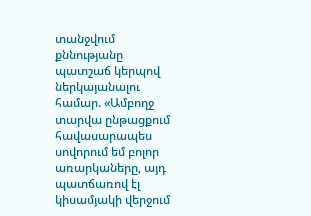տանջվում քննությանը պատշաճ կերպով ներկայանալու համար. «Ամբողջ տարվա ընթացքում հավասարապես սովորում եմ բոլոր առարկաները, այդ պատճառով էլ կիսամյակի վերջում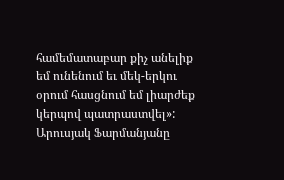համեմատաբար քիչ անելիք եմ ունենում եւ մեկ-երկու օրում հասցնում եմ լիարժեք կերպով պատրաստվել»: Արուսյակ Ֆարմանյանը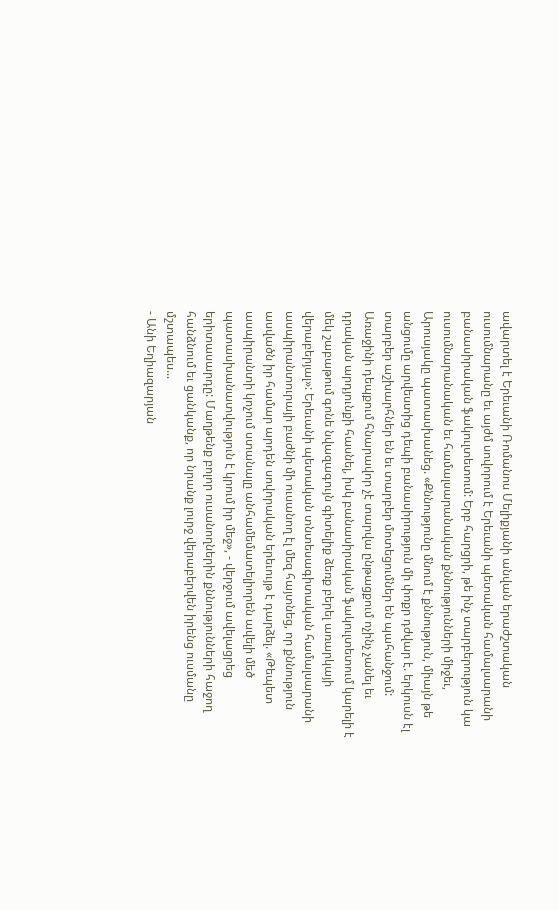ավարտել է Երեւանի Ռոմանոս Մելիքյանի անվան երաժշտական ուսումնարանը եւ այժմ սովորում է Երեւանի պետական համալսարանի բանասիրական ֆակուլտետում: Երբ հարցրի, թե ինչ տարբերություն կա ուսումնարանական եւ համալսարանական քննությունների միջեւ, Արուսյակը պատասխանեց. «Քննությունը մնում է քննություն, միայն թե անցումը արվեստից դեպի բանասիրություն մի փոքր դժվար է. երկուսն էլ տարբեր աշխարհներ են եւ տարբեր մոտեցումներ են պահանջում: Առաջինի դեպքում հնարավոր չէ տարվա ընթացքում ոչինչ չանել եւ դրական արդյունքի հասնել, իսկ բանասիրական ֆակուլտետում կարելի է մեկ շաբաթում գոնե նվազագույն գիտելիք ձեռք բերել առարկայի վերաբերյալ»: Երեւանի պետական տնտեսագիտական համալսարանի ասպիրանտուրայի բաժնի մի ուսանող էլ մեզ հայտնեց, որ քննություն ասվածն իր համար արդեն սովորական երեւույթ է դարձել. «Թեպետ ասպիրանտի կոչում ստանալը անհամեմատելիորեն ավելի մեծ պատասխանատվություն է կրում իր մեջ», - վերջում ավելացրեց երիտասարդը: Մաղթենք բոլոր ուսանողներին քննությունների հաջող հանձնում եւ ցանկանք, որ նրանք լուրջ վերաբերվեն իրենց ուսմանը մշտապես...
- Անի Եղիազարյան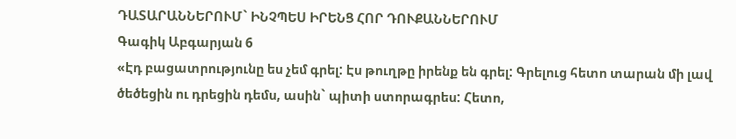ԴԱՏԱՐԱՆՆԵՐՈՒՄ` ԻՆՉՊԵՍ ԻՐԵՆՑ ՀՈՐ ԴՈՒՔԱՆՆԵՐՈՒՄ
Գագիկ Աբգարյան 6
«Էդ բացատրությունը ես չեմ գրել: Էս թուղթը իրենք են գրել: Գրելուց հետո տարան մի լավ ծեծեցին ու դրեցին դեմս, ասին` պիտի ստորագրես: Հետո,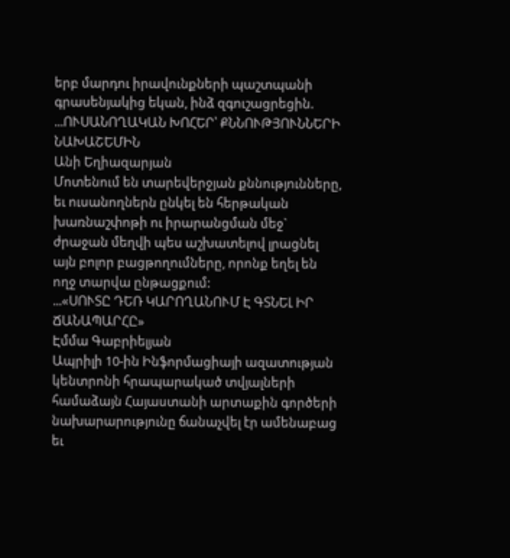երբ մարդու իրավունքների պաշտպանի գրասենյակից եկան, ինձ զգուշացրեցին. ...ՈՒՍԱՆՈՂԱԿԱՆ ԽՈՀԵՐ՝ ՔՆՆՈՒԹՅՈՒՆՆԵՐԻ ՆԱԽԱՇԵՄԻՆ
Անի Եղիազարյան
Մոտենում են տարեվերջյան քննությունները, եւ ուսանողներն ընկել են հերթական խառնաշփոթի ու իրարանցման մեջ` ժրաջան մեղվի պես աշխատելով լրացնել այն բոլոր բացթողումները, որոնք եղել են ողջ տարվա ընթացքում:
...«ՍՈՒՏԸ ԴԵՌ ԿԱՐՈՂԱՆՈՒՄ Է ԳՏՆԵԼ ԻՐ ՃԱՆԱՊԱՐՀԸ»
Էմմա Գաբրիելյան
Ապրիլի 10-ին Ինֆորմացիայի ազատության կենտրոնի հրապարակած տվյալների համաձայն Հայաստանի արտաքին գործերի նախարարությունը ճանաչվել էր ամենաբաց եւ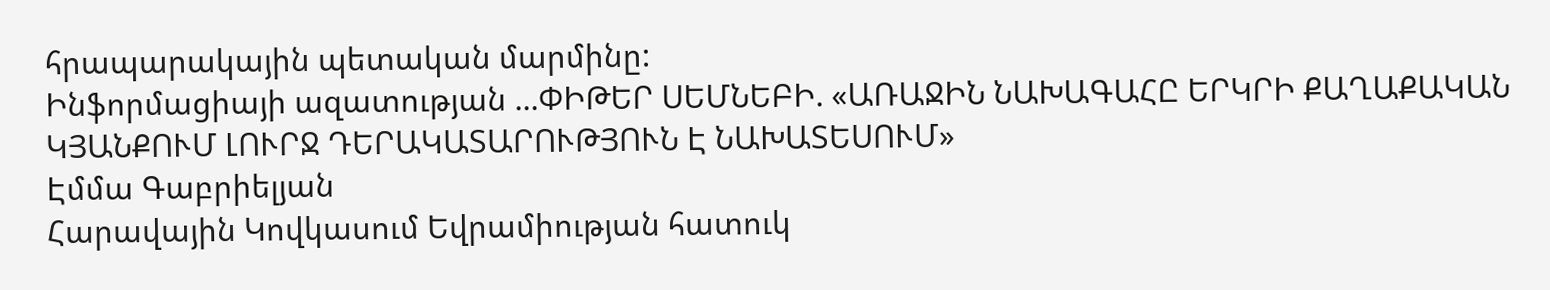հրապարակային պետական մարմինը:
Ինֆորմացիայի ազատության ...ՓԻԹԵՐ ՍԵՄՆԵԲԻ. «ԱՌԱՋԻՆ ՆԱԽԱԳԱՀԸ ԵՐԿՐԻ ՔԱՂԱՔԱԿԱՆ ԿՅԱՆՔՈՒՄ ԼՈՒՐՋ ԴԵՐԱԿԱՏԱՐՈՒԹՅՈՒՆ Է ՆԱԽԱՏԵՍՈՒՄ»
Էմմա Գաբրիելյան
Հարավային Կովկասում Եվրամիության հատուկ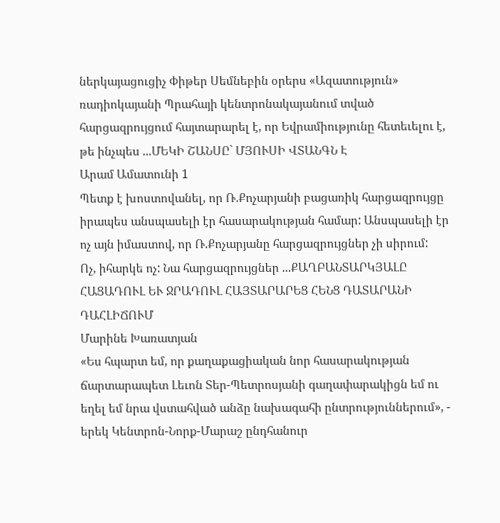ներկայացուցիչ Փիթեր Սեմնեբին օրերս «Ազատություն» ռադիոկայանի Պրահայի կենտրոնակայանում տված հարցազրույցում հայտարարել է, որ Եվրամիությունը հետեւելու է, թե ինչպես ...ՄԵԿԻ ՇԱՆՍԸ` ՄՅՈՒՍԻ ՎՏԱՆԳՆ Է
Արամ Ամատունի 1
Պետք է խոստովանել, որ Ռ.Քոչարյանի բացառիկ հարցազրույցը իրապես անսպասելի էր հասարակության համար: Անսպասելի էր ոչ այն իմաստով, որ Ռ.Քոչարյանը հարցազրույցներ չի սիրում:
Ոչ, իհարկե ոչ: Նա հարցազրույցներ ...ՔԱՂԲԱՆՏԱՐԿՅԱԼԸ ՀԱՑԱԴՈՒԼ ԵՒ ՋՐԱԴՈՒԼ ՀԱՅՏԱՐԱՐԵՑ ՀԵՆՑ ԴԱՏԱՐԱՆԻ ԴԱՀԼԻՃՈՒՄ
Մարինե Խառատյան
«Ես հպարտ եմ, որ քաղաքացիական նոր հասարակության ճարտարապետ Լեւոն Տեր-Պետրոսյանի գաղափարակիցն եմ ու եղել եմ նրա վստահված անձը նախագահի ընտրություններում», - երեկ Կենտրոն-Նորք-Մարաշ ընդհանուր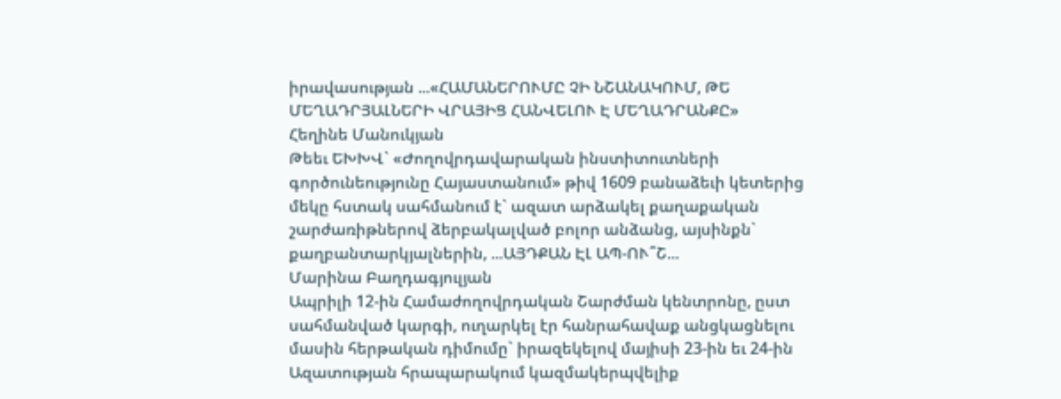իրավասության ...«ՀԱՄԱՆԵՐՈՒՄԸ ՉԻ ՆՇԱՆԱԿՈՒՄ, ԹԵ ՄԵՂԱԴՐՅԱԼՆԵՐԻ ՎՐԱՅԻՑ ՀԱՆՎԵԼՈՒ Է ՄԵՂԱԴՐԱՆՔԸ»
Հեղինե Մանուկյան
Թեեւ ԵԽԽՎ` «Ժողովրդավարական ինստիտուտների գործունեությունը Հայաստանում» թիվ 1609 բանաձեւի կետերից մեկը հստակ սահմանում է` ազատ արձակել քաղաքական շարժառիթներով ձերբակալված բոլոր անձանց, այսինքն` քաղբանտարկյալներին, ...ԱՅԴՔԱՆ ԷԼ ԱՊ-ՈՒ՞Շ...
Մարինա Բաղդագյուլյան
Ապրիլի 12-ին Համաժողովրդական Շարժման կենտրոնը, ըստ սահմանված կարգի, ուղարկել էր հանրահավաք անցկացնելու մասին հերթական դիմումը` իրազեկելով մայիսի 23-ին եւ 24-ին Ազատության հրապարակում կազմակերպվելիք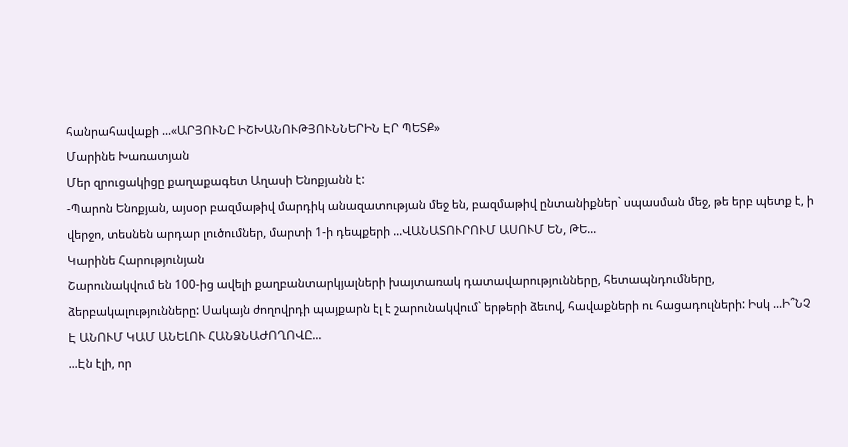հանրահավաքի ...«ԱՐՅՈՒՆԸ ԻՇԽԱՆՈՒԹՅՈՒՆՆԵՐԻՆ ԷՐ ՊԵՏՔ»
Մարինե Խառատյան
Մեր զրուցակիցը քաղաքագետ Աղասի Ենոքյանն է:
-Պարոն Ենոքյան, այսօր բազմաթիվ մարդիկ անազատության մեջ են, բազմաթիվ ընտանիքներ` սպասման մեջ, թե երբ պետք է, ի վերջո, տեսնեն արդար լուծումներ, մարտի 1-ի դեպքերի ...ՎԱՆԱՏՈՒՐՈՒՄ ԱՍՈՒՄ ԵՆ, ԹԵ...
Կարինե Հարությունյան
Շարունակվում են 100-ից ավելի քաղբանտարկյալների խայտառակ դատավարությունները, հետապնդումները, ձերբակալությունները: Սակայն ժողովրդի պայքարն էլ է շարունակվում` երթերի ձեւով, հավաքների ու հացադուլների: Իսկ ...Ի՞ՆՉ Է ԱՆՈՒՄ ԿԱՄ ԱՆԵԼՈՒ ՀԱՆՁՆԱԺՈՂՈՎԸ...
...Էն էլի, որ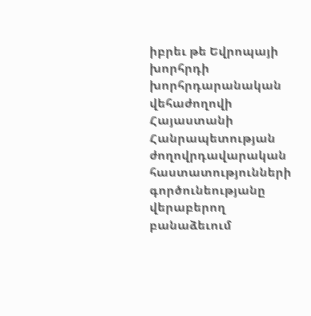իբրեւ թե Եվրոպայի խորհրդի խորհրդարանական վեհաժողովի Հայաստանի Հանրապետության ժողովրդավարական հաստատությունների գործունեությանը վերաբերող բանաձեւում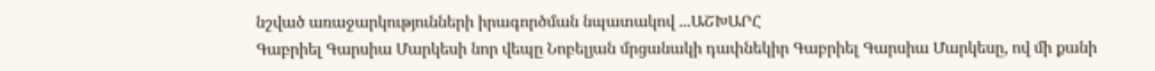նշված առաջարկությունների իրագործման նպատակով ...ԱՇԽԱՐՀ
Գաբրիել Գարսիա Մարկեսի նոր վեպը Նոբելյան մրցանակի դափնեկիր Գաբրիել Գարսիա Մարկեսը, ով մի քանի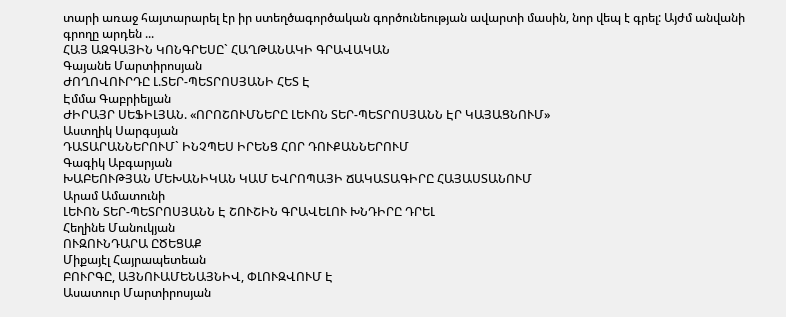տարի առաջ հայտարարել էր իր ստեղծագործական գործունեության ավարտի մասին, նոր վեպ է գրել: Այժմ անվանի գրողը արդեն ...
ՀԱՅ ԱԶԳԱՅԻՆ ԿՈՆԳՐԵՍԸ` ՀԱՂԹԱՆԱԿԻ ԳՐԱՎԱԿԱՆ
Գայանե Մարտիրոսյան
ԺՈՂՈՎՈՒՐԴԸ Լ.ՏԵՐ-ՊԵՏՐՈՍՅԱՆԻ ՀԵՏ Է
Էմմա Գաբրիելյան
ԺԻՐԱՅՐ ՍԵՖԻԼՅԱՆ. «ՈՐՈՇՈՒՄՆԵՐԸ ԼԵՒՈՆ ՏԵՐ-ՊԵՏՐՈՍՅԱՆՆ ԷՐ ԿԱՅԱՑՆՈՒՄ»
Աստղիկ Սարգսյան
ԴԱՏԱՐԱՆՆԵՐՈՒՄ` ԻՆՉՊԵՍ ԻՐԵՆՑ ՀՈՐ ԴՈՒՔԱՆՆԵՐՈՒՄ
Գագիկ Աբգարյան
ԽԱԲԵՈՒԹՅԱՆ ՄԵԽԱՆԻԿԱՆ ԿԱՄ ԵՎՐՈՊԱՅԻ ՃԱԿԱՏԱԳԻՐԸ ՀԱՅԱՍՏԱՆՈՒՄ
Արամ Ամատունի
ԼԵՒՈՆ ՏԵՐ-ՊԵՏՐՈՍՅԱՆՆ Է ՇՈՒՇԻՆ ԳՐԱՎԵԼՈՒ ԽՆԴԻՐԸ ԴՐԵԼ
Հեղինե Մանուկյան
ՈՒԶՈՒՆԴԱՐԱ ԸԾԵՑԱՔ
Միքայէլ Հայրապետեան
ԲՈՒՐԳԸ, ԱՅՆՈՒԱՄԵՆԱՅՆԻՎ, ՓԼՈՒԶՎՈՒՄ Է
Ասատուր Մարտիրոսյան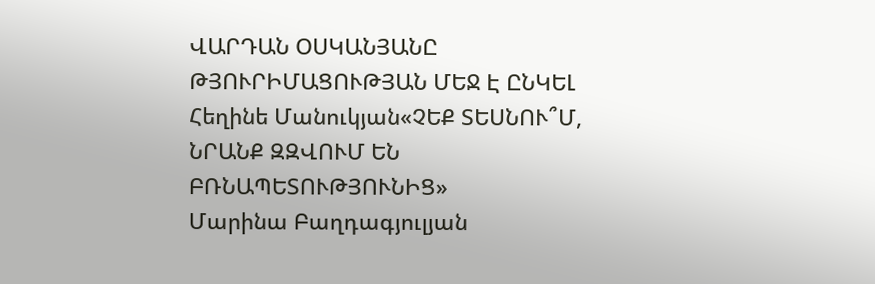ՎԱՐԴԱՆ ՕՍԿԱՆՅԱՆԸ ԹՅՈՒՐԻՄԱՑՈՒԹՅԱՆ ՄԵՋ Է ԸՆԿԵԼ
Հեղինե Մանուկյան«ՉԵՔ ՏԵՍՆՈՒ՞Մ, ՆՐԱՆՔ ԶԶՎՈՒՄ ԵՆ ԲՌՆԱՊԵՏՈՒԹՅՈՒՆԻՑ»
Մարինա Բաղդագյուլյան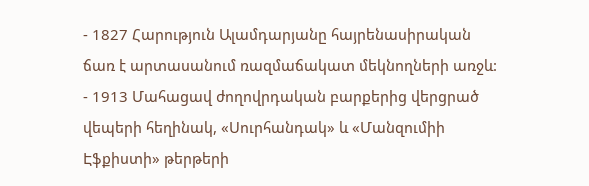- 1827 Հարություն Ալամդարյանը հայրենասիրական ճառ է արտասանում ռազմաճակատ մեկնողների առջև:
- 1913 Մահացավ ժողովրդական բարքերից վերցրած վեպերի հեղինակ, «Սուրհանդակ» և «Մանզումիի Էֆքիստի» թերթերի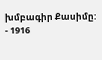խմբագիր Քասիմը:
- 1916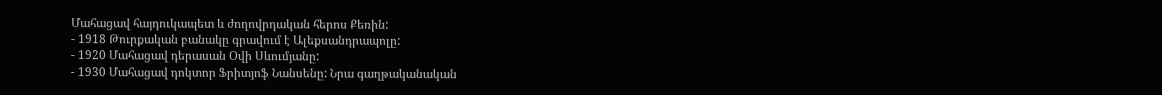Մահացավ հայդուկապետ և ժողովրդական հերոս Քեռին:
- 1918 Թուրքական բանակը գրավում է Ալեքսանդրապոլը:
- 1920 Մահացավ դերասան Օվի Սևումյանը:
- 1930 Մահացավ դոկտոր Ֆրիտյոֆ Նանսենը: Նրա գաղթականական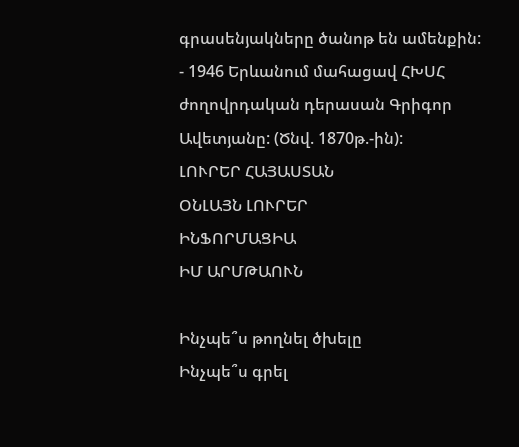գրասենյակները ծանոթ են ամենքին:
- 1946 Երևանում մահացավ ՀԽՍՀ ժողովրդական դերասան Գրիգոր Ավետյանը: (Ծնվ. 1870թ.-ին):
ԼՈՒՐԵՐ ՀԱՅԱՍՏԱՆ
ՕՆԼԱՅՆ ԼՈՒՐԵՐ
ԻՆՖՈՐՄԱՑԻԱ
ԻՄ ԱՐՄԹԱՈՒՆ

Ինչպե՞ս թողնել ծխելը
Ինչպե՞ս գրել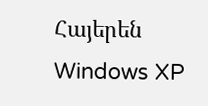Հայերեն Windows XP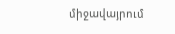միջավայրում